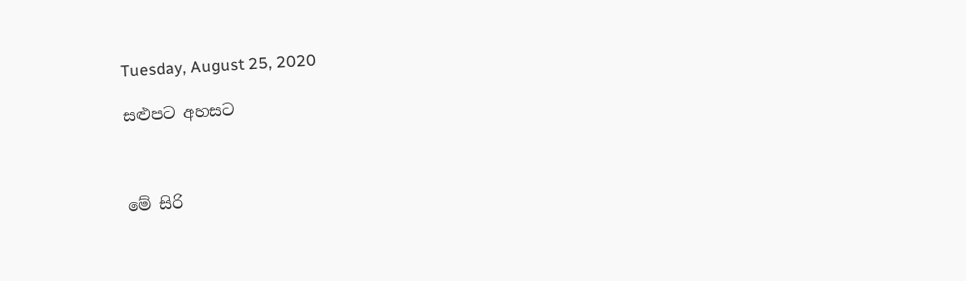Tuesday, August 25, 2020

සළුපට අහසට



මේ සිරි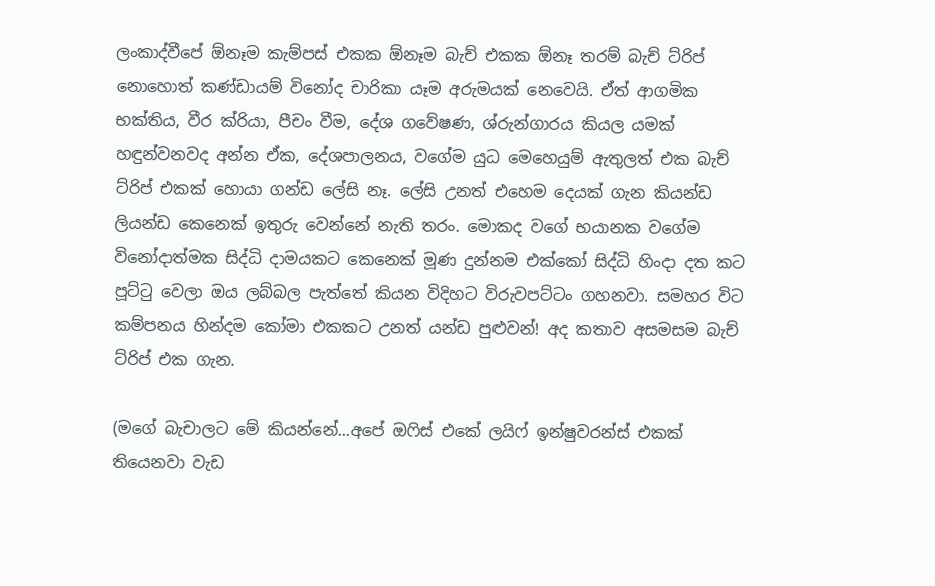ලංකාද්වීපේ ඕනෑම කැම්පස් එකක ඕනෑම බැච් එකක ඕනෑ තරම් බැච් ට්රිප් නොහොත් කණ්ඩායම් විනෝද චාරිකා යෑම අරුමයක් නෙවෙයි. ඒත් ආගමික භක්තිය, වීර ක්රියා, පීචං වීම, දේශ ගවේෂණ, ශ්රුන්ගාරය කියල යමක් හඳුන්වනවද අන්න ඒක, දේශපාලනය, වගේම යුධ මෙහෙයුම් ඇතුලත් එක බැච් ට්රිප් එකක් හොයා ගන්ඩ ලේසි නෑ. ලේසි උනත් එහෙම දෙයක් ගැන කියන්ඩ ලියන්ඩ කෙනෙක් ඉතුරු වෙන්නේ නැති තරං. මොකද වගේ භයානක වගේම විනෝදාත්මක සිද්ධි දාමයකට කෙනෙක් මූණ දුන්නම එක්කෝ සිද්ධි හිංදා දත කට පූට්ටු වෙලා ඔය ලබ්බල පැත්තේ කියන විදිහට විරුවපට්ටං ගහනවා. සමහර විට කම්පනය හින්දම කෝමා එකකට උනත් යන්ඩ පුළුවන්! අද කතාව අසමසම බැච් ට්රිප් එක ගැන.

(මගේ බැචාලට මේ කියන්නේ...අපේ ඔෆිස් එකේ ලයිෆ් ඉන්ෂුවරන්ස් එකක් තියෙනවා වැඩ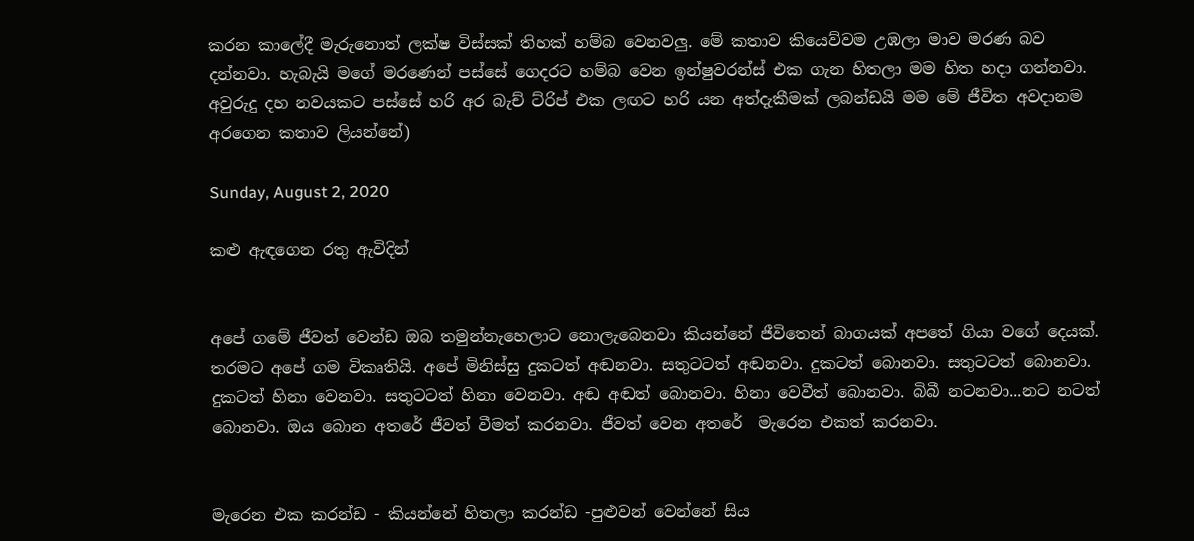කරන කාලේදී මැරුනොත් ලක්ෂ විස්සක් තිහක් හම්බ වෙනවලු. මේ කතාව කියෙව්වම උඹලා මාව මරණ බව දන්නවා. හැබැයි මගේ මරණෙන් පස්සේ ගෙදරට හම්බ වෙන ඉන්ෂුවරන්ස් එක ගැන හිතලා මම හිත හදා ගන්නවා. අවුරුදු දහ නවයකට පස්සේ හරි අර බැච් ට්රිප් එක ලඟට හරි යන අත්දැකීමක් ලබන්ඩයි මම මේ ජීවිත අවදානම අරගෙන කතාව ලියන්නේ)

Sunday, August 2, 2020

කළු ඇඳගෙන රතු ඇවිදින්


අපේ ගමේ ජීවත් වෙන්ඩ ඔබ තමුන්නැහෙලාට නොලැබෙනවා කියන්නේ ජීවිතෙන් බාගයක් අපතේ ගියා වගේ දෙයක්. තරමට අපේ ගම විකෘතියි. අපේ මිනිස්සු දුකටත් අඬනවා. සතුටටත් අඬනවා. දුකටත් බොනවා. සතුටටත් බොනවා. දුකටත් හිනා වෙනවා. සතුටටත් හිනා වෙනවා. අඬ අඬත් බොනවා. හිනා වෙවීත් බොනවා. බිබී නටනවා...නට නටත් බොනවා. ඔය බොන අතරේ ජීවත් වීමත් කරනවා. ජීවත් වෙන අතරේ  මැරෙන එකත් කරනවා.


මැරෙන එක කරන්ඩ - කියන්නේ හිතලා කරන්ඩ -පුළුවන් වෙන්නේ සිය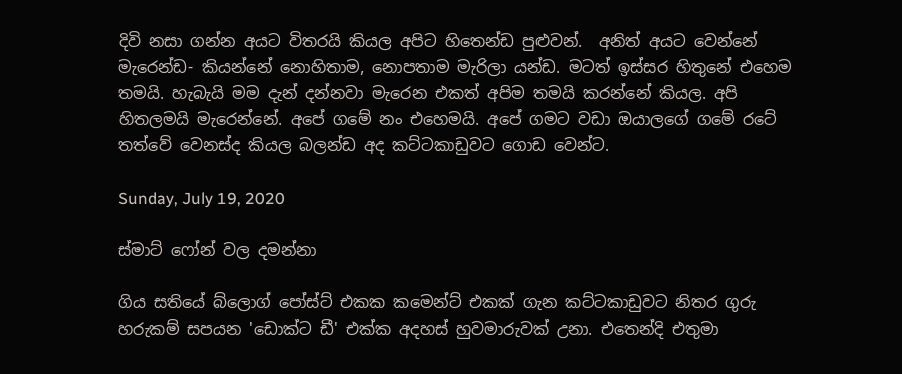දිවි නසා ගන්න අයට විතරයි කියල අපිට හිතෙන්ඩ පුළුවන්.  අනිත් අයට වෙන්නේ මැරෙන්ඩ- කියන්නේ නොහිතාම, නොපතාම මැරිලා යන්ඩ. මටත් ඉස්සර හිතුනේ එහෙම තමයි. හැබැයි මම දැන් දන්නවා මැරෙන එකත් අපිම තමයි කරන්නේ කියල. අපි හිතලමයි මැරෙන්නේ. අපේ ගමේ නං එහෙමයි. අපේ ගමට වඩා ඔයාලගේ ගමේ රටේ තත්වේ වෙනස්ද කියල බලන්ඩ අද කට්ටකාඩුවට ගොඩ වෙන්ට.

Sunday, July 19, 2020

ස්මාට් ෆෝන් වල දමන්නා

ගිය සතියේ බ්ලොග් පෝස්ට් එකක කමෙන්ට් එකක් ගැන කට්ටකාඩුවට නිතර ගුරු හරුකම් සපයන 'ඩොක්ට ඩී' එක්ක අදහස් හුවමාරුවක් උනා. එතෙන්දි එතුමා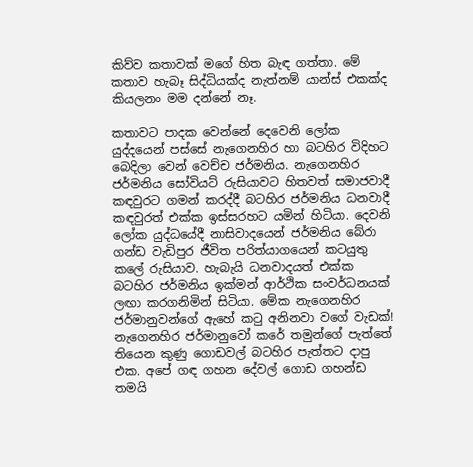කිව්ව කතාවක් මගේ හිත බැඳ ගත්තා. මේ කතාව හැබෑ සිද්ධියක්ද නැත්නම් යාන්ස් එකක්ද කියලනං මම දන්නේ නෑ.

කතාවට පාදක වෙන්නේ දෙවෙනි ලෝක යුද්දයෙන් පස්සේ නැගෙනහිර හා බටහිර විදිහට බෙදිලා වෙන් වෙච්ච ජර්මනිය. නැගෙනහිර ජර්මනිය සෝවියට් රුසියාවට හිතවත් සමාජවාදී කඳවුරට ගමන් කරද්දී බටහිර ජර්මනිය ධනවාදී කඳවුරත් එක්ක ඉස්සරහට යමින් හිටියා. දෙවනි ලෝක යුද්ධයේදී නාසිවාදයෙන් ජර්මනිය බේරා ගන්ඩ වැඩිපුර ජීවිත පරිත්යාගයෙන් කටයුතු කලේ රුසියාව. හැබැයි ධනවාදයත් එක්ක බටහිර ජර්මනිය ඉක්මන් ආර්ථික සංවර්ධනයක් ලඟා කරගනිමින් සිටියා. මේක නැගෙනහිර ජර්මානුවන්ගේ ඇහේ කටු අනිනවා වගේ වැඩක්! නැගෙනහිර ජර්මානුවෝ කරේ තමුන්ගේ පැත්තේ තියෙන කුණු ගොඩවල් බටහිර පැත්තට දාපු එක. අපේ ගඳ ගහන දේවල් ගොඩ ගහන්ඩ තමයි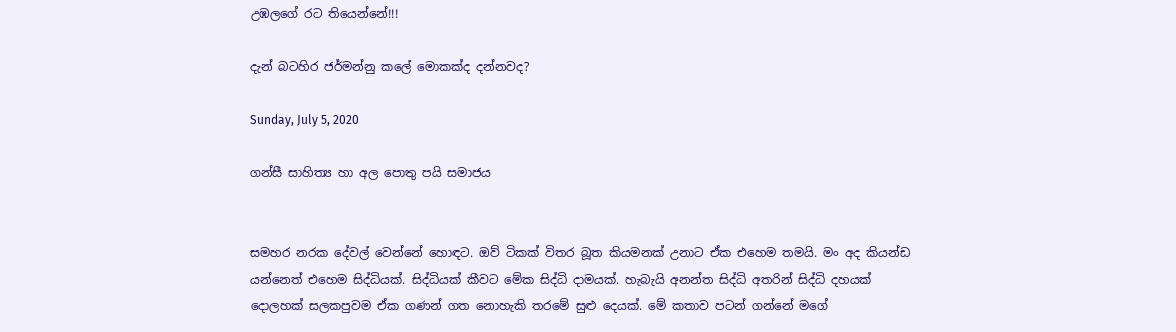උඹලගේ රට තියෙන්නේ!!!

දැන් බටහිර ජර්මන්නු කලේ මොකක්ද දන්නවද?

Sunday, July 5, 2020

ගන්සී සාහිත්‍ය හා අල පොතු පයි සමාජය


සමහර නරක දේවල් වෙන්නේ හොඳට. ඔව් ටිකක් විතර බූත කියමනක් උනාට ඒක එහෙම තමයි. මං අද කියන්ඩ යන්නෙත් එහෙම සිද්ධියක්. සිද්ධියක් කීවට මේක සිද්ධි දාමයක්. හැබැයි අනන්ත සිද්ධි අතරින් සිද්ධි දහයක් දොලහක් සලකපුවම ඒක ගණන් ගත නොහැකි තරමේ සුළු දෙයක්. මේ කතාව පටන් ගන්නේ මගේ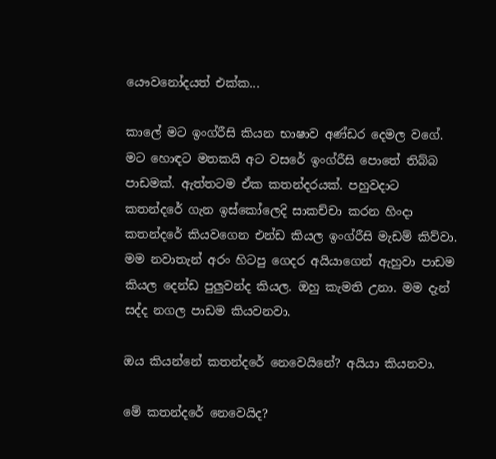යෞවනෝදයත් එක්ක...

කාලේ මට ඉංග්රීසි කියන භාෂාව අණ්ඩර දෙමල වගේ. මට හොඳට මතකයි අට වසරේ ඉංග්රීසි පොතේ තිබ්බ පාඩමක්. ඇත්තටම ඒක කතන්දරයක්. පහුවදාට කතන්දරේ ගැන ඉස්කෝලෙදි සාකච්චා කරන හිංදා කතන්දරේ කියවගෙන එන්ඩ කියල ඉංග්රීසි මැඩම් කිව්වා. මම නවාතැන් අරං හිටපු ගෙදර අයියාගෙන් ඇහුවා පාඩම කියල දෙන්ඩ පුලුවන්ද කියල. ඔහු කැමති උනා. මම දැන් සද්ද නගල පාඩම කියවනවා.

ඔය කියන්නේ කතන්දරේ නෙවෙයිනේ? අයියා කියනවා.

මේ කතන්දරේ නෙවෙයිද?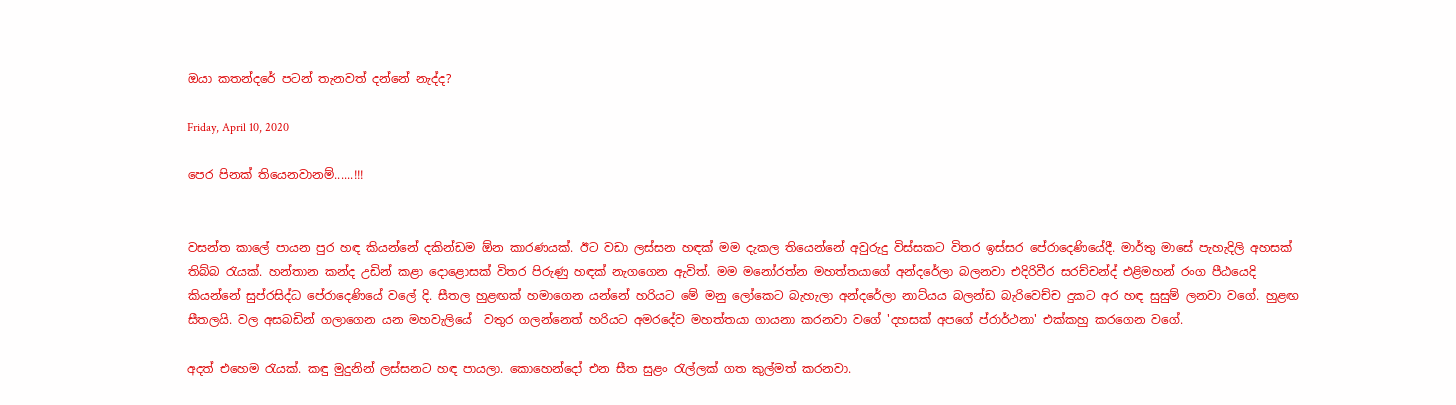ඔයා කතන්දරේ පටන් තැනවත් දන්නේ නැද්ද?

Friday, April 10, 2020

පෙර පිනක් තියෙනවානම්......!!!


වසන්ත කාලේ පායන පුර හඳ කියන්නේ දකින්ඩම ඕන කාරණයක්. ඊට වඩා ලස්සන හඳක් මම දැකල තියෙන්නේ අවුරුදු විස්සකට විතර ඉස්සර පේරාදෙණියේදී. මාර්තු මාසේ පැහැදිලි අහසක් තිබ්බ රැයක්. හන්තාන කන්ද උඩින් කළා දොළොසක් විතර පිරුණු හඳක් නැගගෙන ඇවිත්. මම මනෝරත්න මහත්තයාගේ අන්දරේලා බලනවා එදිරිවීර සරච්චන්ද් එළිමහන් රංග පීඨයෙදි කියන්නේ සුප්රසිද්ධ පේරාදෙණියේ වලේ දි. සීතල හුළඟක් හමාගෙන යන්නේ හරියට මේ මනු ලෝකෙට බැහැලා අන්දරේලා නාට්යය බලන්ඩ බැරිවෙච්ච දුකට අර හඳ සුසුම් ලනවා වගේ. හුළඟ සීතලයි. වල අසබඩින් ගලාගෙන යන මහවැලියේ  වතුර ගලන්නෙත් හරියට අමරදේව මහත්තයා ගායනා කරනවා වගේ 'දහසක් අපගේ ප්රාර්ථනා' එක්කහු කරගෙන වගේ.

අදත් එහෙම රැයක්. කඳු මුදුනින් ලස්සනට හඳ පායලා. කොහෙන්දෝ එන සීත සුළං රැල්ලක් ගත කුල්මත් කරනවා.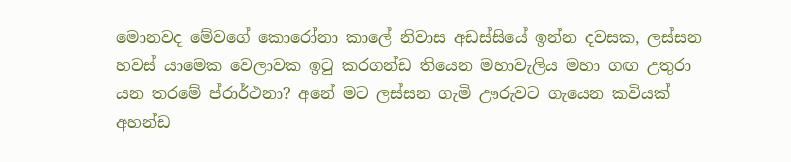මොනවද මේවගේ කොරෝනා කාලේ නිවාස අඩස්සියේ ඉන්න දවසක, ලස්සන හවස් යාමෙක වෙලාවක ඉටු කරගන්ඩ තියෙන මහාවැලිය මහා ගඟ උතුරා යන තරමේ ප්රාර්ථනා? අනේ මට ලස්සන ගැමි ඌරුවට ගැයෙන කවියක් අහන්ඩ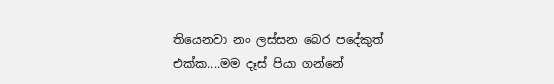තියෙනවා නං ලස්සන බෙර පදේකුත් එක්ක....මම දෑස් පියා ගන්නේ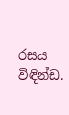රසය විඳින්ඩ.